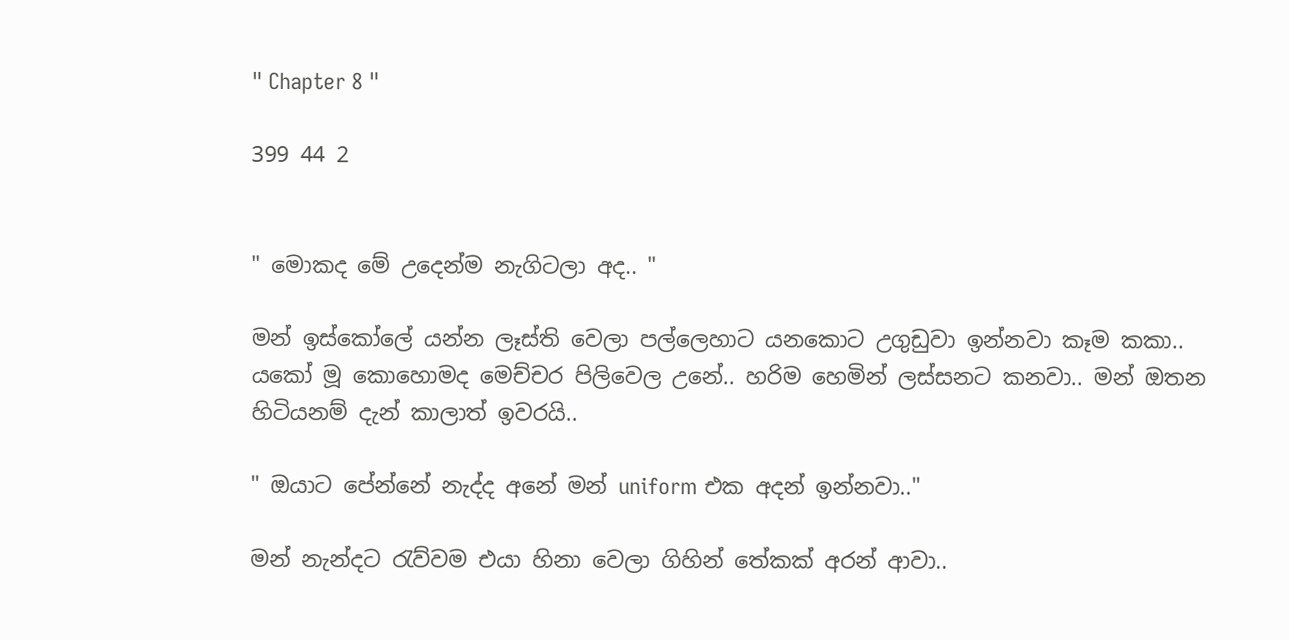" Chapter 8 "

399 44 2


" මොකද මේ උදෙන්ම නැගිටලා අද.. "

මන් ඉස්කෝලේ යන්න ලෑස්ති වෙලා පල්ලෙහාට යනකොට උගුඩුවා ඉන්නවා කෑම කකා.. යකෝ මූ කොහොමද මෙච්චර පිලිවෙල උනේ.. හරිම හෙමින් ලස්සනට කනවා.. මන් ඔතන හිටියනම් දැන් කාලාත් ඉවරයි..

" ඔයාට පේන්නේ නැද්ද අනේ මන් uniform එක අදන් ඉන්නවා.."

මන් නැන්දට රැව්වම එයා හිනා වෙලා ගිහින් තේකක් අරන් ආවා..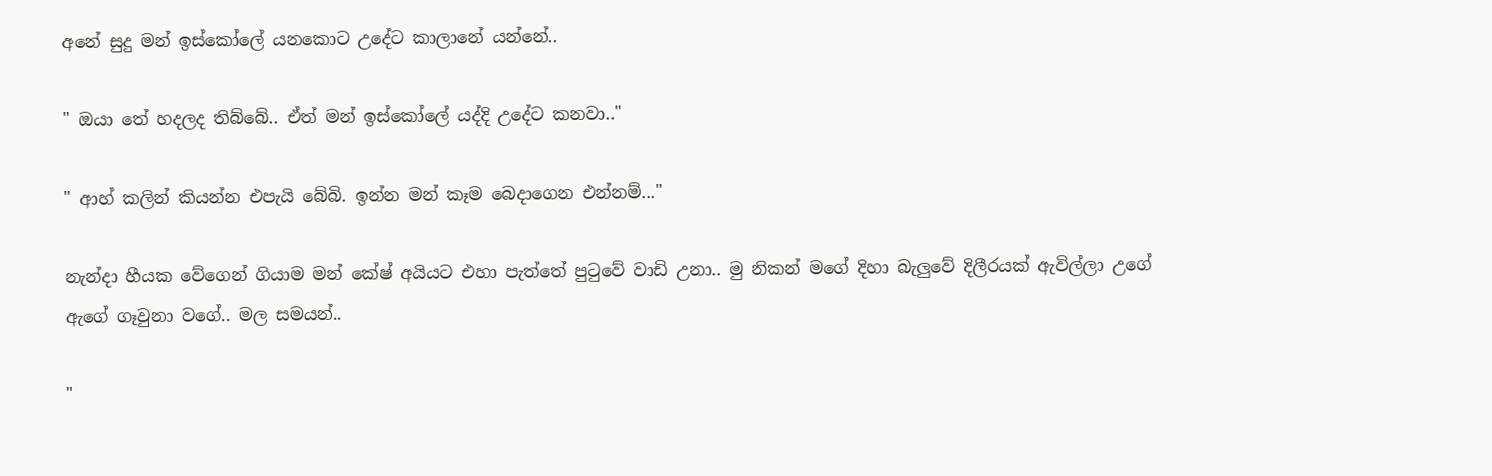අනේ සුදු මන් ඉස්කෝලේ යනකොට උදේට කාලානේ යන්නේ..

" ඔයා තේ හදලද තිබ්බේ.. ඒත් මන් ඉස්කෝලේ යද්දි උදේට කනවා.."

" ආහ් කලින් කියන්න එපැයි බේබි. ඉන්න මන් කෑම බෙදාගෙන එන්නම්..."

නැන්දා හීයක වේගෙන් ගියාම මන් කේෂ් අයියට එහා පැත්තේ පුටුවේ වාඩි උනා.. මු නිකන් මගේ දිහා බැලුවේ දිලීරයක් ඇවිල්ලා උගේ ඇගේ ගෑවුනා වගේ.. මල සමයන්..

"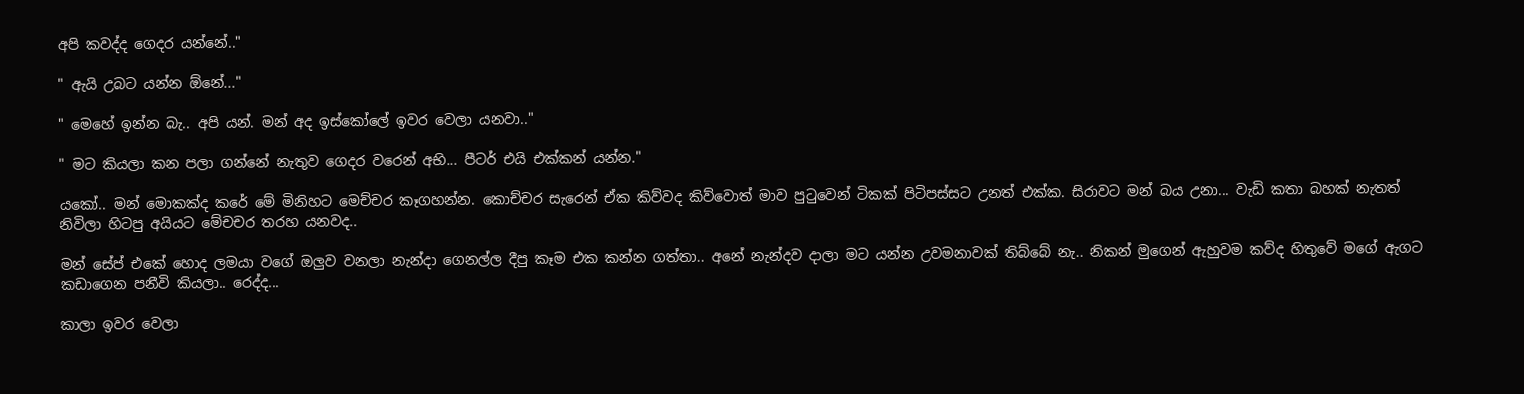අපි කවද්ද ගෙදර යන්නේ.."

" ඇයි උබට යන්න ඕනේ..."

" මෙහේ ඉන්න බැ.. අපි යන්. මන් අද ඉස්කෝලේ ඉවර වෙලා යනවා.."

" මට කියලා කන පලා ගන්නේ නැතුව ගෙදර වරෙන් අභි... පීටර් එයි එක්කන් යන්න."

යකෝ.. මන් මොකක්ද කරේ මේ මිනිහට මෙච්චර කෑගහන්න. කොච්චර සැරෙන් ඒක කිව්වද කිව්වොත් මාව පුටුවෙන් ටිකක් පිටිපස්සට උනත් එක්ක. සිරාවට මන් බය උනා... වැඩි කතා බහක් නැතත් නිවිලා හිටපු අයියට මේචචර තරහ යනවද..

මන් සේප් එකේ හොද ලමයා වගේ ඔලුව වනලා නැන්දා ගෙනල්ල දීපු කෑම එක කන්න ගත්තා.. අනේ නැන්දව දාලා මට යන්න උවමනාවක් තිබ්බේ නැ.. නිකන් මුගෙන් ඇහුවම කව්ද හිතුවේ මගේ ඇගට කඩාගෙන පනීවි කියලා.. රෙද්ද...

කාලා ඉවර වෙලා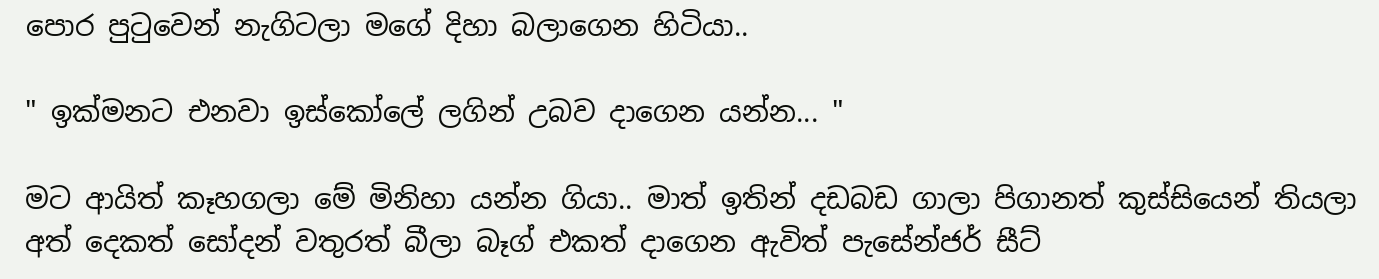පොර පුටුවෙන් නැගිටලා මගේ දිහා බලාගෙන හිටියා..

" ඉක්මනට එනවා ඉස්කෝලේ ලගින් උබව දාගෙන යන්න... "

මට ආයිත් කෑහගලා මේ මිනිහා යන්න ගියා.. මාත් ඉතින් දඩබඩ ගාලා පිගානත් කුස්සියෙන් තියලා අත් දෙකත් සෝදන් වතුරත් බීලා බෑග් එකත් දාගෙන ඇවිත් පැසේන්ජර් සීට්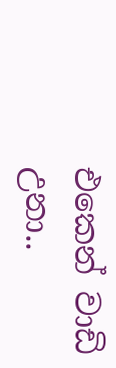එකෙන් වාඩි උනා..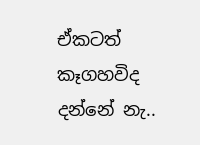ඒකටත් කෑගහවිද දන්නේ නැ..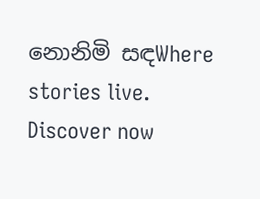නොනිමි සඳWhere stories live. Discover now